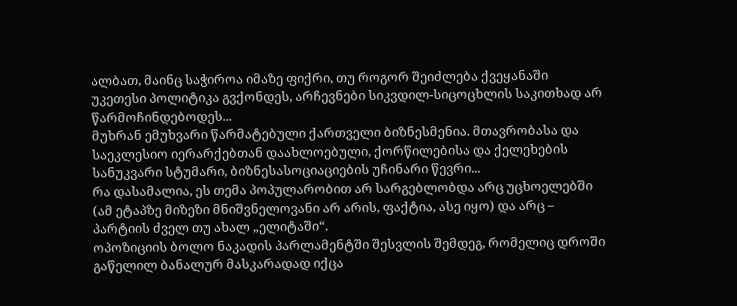ალბათ, მაინც საჭიროა იმაზე ფიქრი, თუ როგორ შეიძლება ქვეყანაში უკეთესი პოლიტიკა გვქონდეს, არჩევნები სიკვდილ-სიცოცხლის საკითხად არ წარმოჩინდებოდეს...
მუხრან ემუხვარი წარმატებული ქართველი ბიზნესმენია. მთავრობასა და საეკლესიო იერარქებთან დაახლოებული, ქორწილებისა და ქელეხების სანუკვარი სტუმარი, ბიზნესასოციაციების უჩინარი წევრი...
რა დასამალია, ეს თემა პოპულარობით არ სარგებლობდა არც უცხოელებში (ამ ეტაპზე მიზეზი მნიშვნელოვანი არ არის, ფაქტია, ასე იყო) და არც – პარტიის ძველ თუ ახალ „ელიტაში“.
ოპოზიციის ბოლო ნაკადის პარლამენტში შესვლის შემდეგ, რომელიც დროში გაწელილ ბანალურ მასკარადად იქცა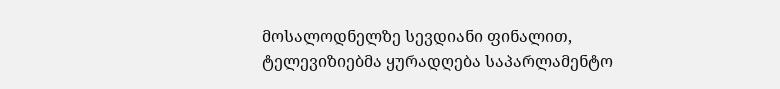მოსალოდნელზე სევდიანი ფინალით, ტელევიზიებმა ყურადღება საპარლამენტო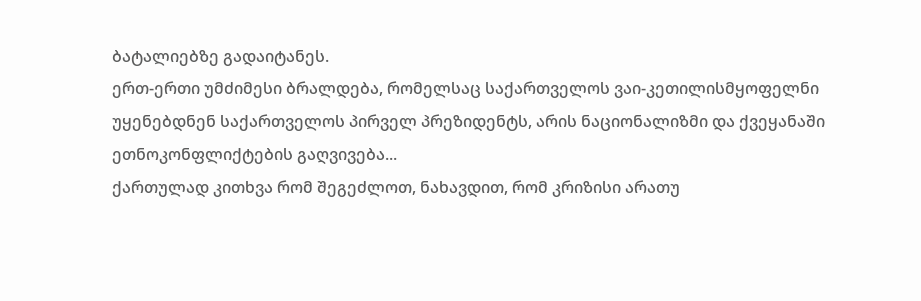ბატალიებზე გადაიტანეს.
ერთ-ერთი უმძიმესი ბრალდება, რომელსაც საქართველოს ვაი-კეთილისმყოფელნი უყენებდნენ საქართველოს პირველ პრეზიდენტს, არის ნაციონალიზმი და ქვეყანაში ეთნოკონფლიქტების გაღვივება...
ქართულად კითხვა რომ შეგეძლოთ, ნახავდით, რომ კრიზისი არათუ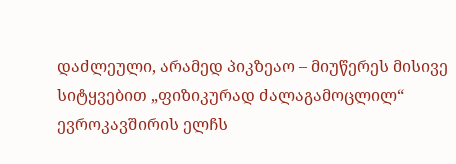დაძლეული, არამედ პიკზეაო – მიუწერეს მისივე სიტყვებით „ფიზიკურად ძალაგამოცლილ“ ევროკავშირის ელჩს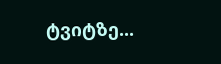ტვიტზე...